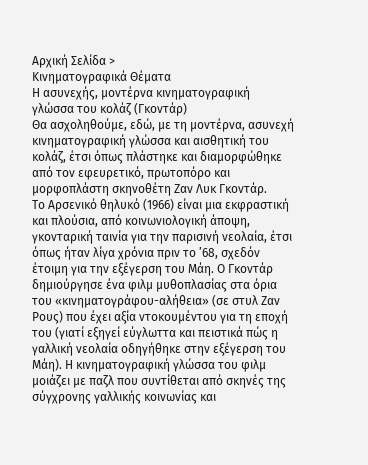Αρχική Σελίδα >
Κινηματογραφικά Θέματα
Η ασυνεχής, μοντέρνα κινηματογραφική γλώσσα του κολάζ (Γκοντάρ)
Θα ασχοληθούμε, εδώ, με τη μοντέρνα, ασυνεχή κινηματογραφική γλώσσα και αισθητική του κολάζ, έτσι όπως πλάστηκε και διαμορφώθηκε από τον εφευρετικό, πρωτοπόρο και μορφοπλάστη σκηνοθέτη Ζαν Λυκ Γκοντάρ.
Το Αρσενικό θηλυκό (1966) είναι μια εκφραστική και πλούσια, από κοινωνιολογική άποψη, γκονταρική ταινία για την παρισινή νεολαία, έτσι όπως ήταν λίγα χρόνια πριν το ’68, σχεδόν έτοιμη για την εξέγερση του Μάη. Ο Γκοντάρ δημιούργησε ένα φιλμ μυθοπλασίας στα όρια του «κινηματογράφου-αλήθεια» (σε στυλ Ζαν Ρους) που έχει αξία ντοκουμέντου για τη εποχή του (γιατί εξηγεί εύγλωττα και πειστικά πώς η γαλλική νεολαία οδηγήθηκε στην εξέγερση του Μάη). Η κινηματογραφική γλώσσα του φιλμ μοιάζει με παζλ που συντίθεται από σκηνές της σύγχρονης γαλλικής κοινωνίας και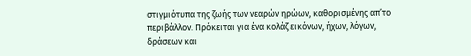στιγμιότυπα της ζωής των νεαρών ηρώων, καθορισμένης απ’το περιβάλλον. Πρόκειται για ένα κολάζ εικόνων, ήχων, λόγων, δράσεων και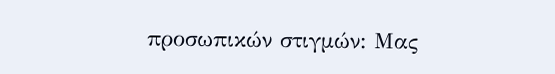προσωπικών στιγμών: Μας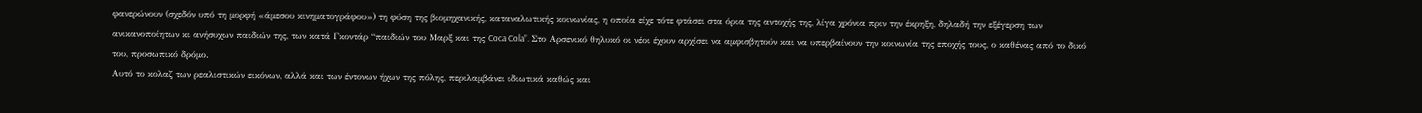φανερώνουν (σχεδόν υπό τη μορφή «άμεσου κινηματογράφου») τη φύση της βιομηχανικής, καταναλωτικής κοινωνίας, η οποία είχε τότε φτάσει στα όρια της αντοχής της, λίγα χρόνια πριν την έκρηξη, δηλαδή την εξέγερση των ανικανοποίητων κι ανήσυχων παιδιών της, των κατά Γκοντάρ “παιδιών του Μαρξ και της Coca Cola”. Στο Αρσενικό θηλυκό οι νέοι έχουν αρχίσει να αμφισβητούν και να υπερβαίνουν την κοινωνία της εποχής τους, ο καθένας από το δικό του, προσωπικό δρόμο.
Αυτό το κολαζ των ρεαλιστικών εικόνων, αλλά και των έντονων ήχων της πόλης, περιλαμβάνει ιδιωτικά καθώς και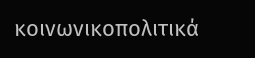κοινωνικοπολιτικά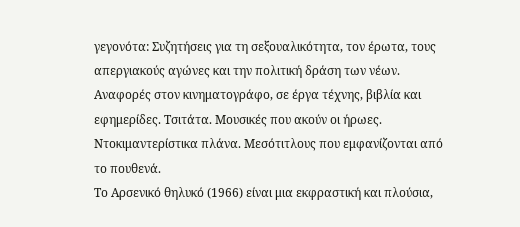γεγονότα: Συζητήσεις για τη σεξουαλικότητα, τον έρωτα, τους απεργιακούς αγώνες και την πολιτική δράση των νέων. Αναφορές στον κινηματογράφο, σε έργα τέχνης, βιβλία και εφημερίδες. Τσιτάτα. Μουσικές που ακούν οι ήρωες. Ντοκιμαντερίστικα πλάνα. Μεσότιτλους που εμφανίζονται από το πουθενά.
Το Αρσενικό θηλυκό (1966) είναι μια εκφραστική και πλούσια,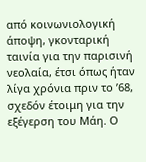από κοινωνιολογική άποψη, γκονταρική ταινία για την παρισινή νεολαία, έτσι όπως ήταν λίγα χρόνια πριν το ’68, σχεδόν έτοιμη για την εξέγερση του Μάη. Ο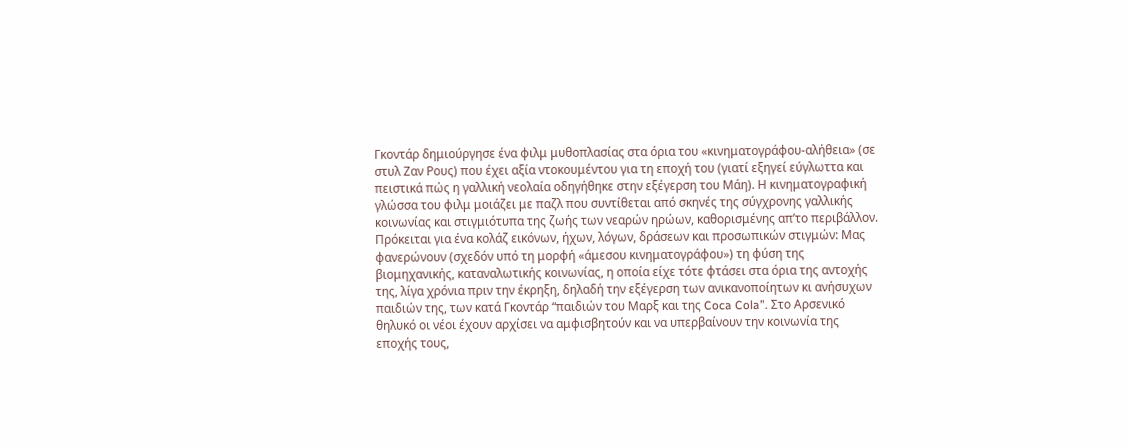Γκοντάρ δημιούργησε ένα φιλμ μυθοπλασίας στα όρια του «κινηματογράφου-αλήθεια» (σε στυλ Ζαν Ρους) που έχει αξία ντοκουμέντου για τη εποχή του (γιατί εξηγεί εύγλωττα και πειστικά πώς η γαλλική νεολαία οδηγήθηκε στην εξέγερση του Μάη). Η κινηματογραφική γλώσσα του φιλμ μοιάζει με παζλ που συντίθεται από σκηνές της σύγχρονης γαλλικής κοινωνίας και στιγμιότυπα της ζωής των νεαρών ηρώων, καθορισμένης απ’το περιβάλλον. Πρόκειται για ένα κολάζ εικόνων, ήχων, λόγων, δράσεων και προσωπικών στιγμών: Μας φανερώνουν (σχεδόν υπό τη μορφή «άμεσου κινηματογράφου») τη φύση της βιομηχανικής, καταναλωτικής κοινωνίας, η οποία είχε τότε φτάσει στα όρια της αντοχής της, λίγα χρόνια πριν την έκρηξη, δηλαδή την εξέγερση των ανικανοποίητων κι ανήσυχων παιδιών της, των κατά Γκοντάρ “παιδιών του Μαρξ και της Coca Cola”. Στο Αρσενικό θηλυκό οι νέοι έχουν αρχίσει να αμφισβητούν και να υπερβαίνουν την κοινωνία της εποχής τους,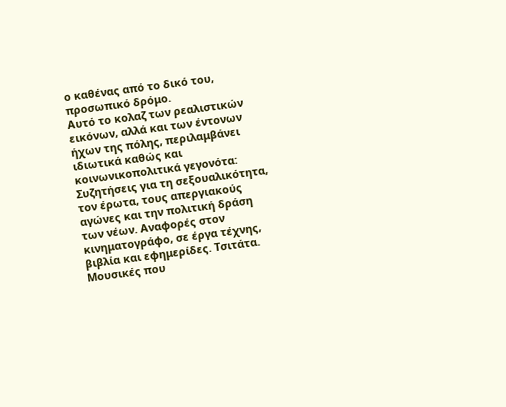ο καθένας από το δικό του, προσωπικό δρόμο.
Αυτό το κολαζ των ρεαλιστικών εικόνων, αλλά και των έντονων ήχων της πόλης, περιλαμβάνει ιδιωτικά καθώς και κοινωνικοπολιτικά γεγονότα: Συζητήσεις για τη σεξουαλικότητα, τον έρωτα, τους απεργιακούς αγώνες και την πολιτική δράση των νέων. Αναφορές στον κινηματογράφο, σε έργα τέχνης, βιβλία και εφημερίδες. Τσιτάτα. Μουσικές που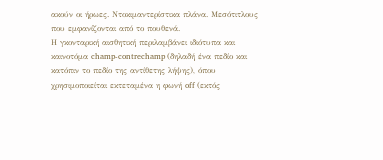ακούν οι ήρωες. Ντοκιμαντερίστικα πλάνα. Μεσότιτλους που εμφανίζονται από το πουθενά.
Η γκονταρική αισθητική περιλαμβάνει ιδιότυπα και καινοτόμα champ-contrechamp (δηλαδή ένα πεδίο και κατόπιν το πεδίο της αντίθετης λήψης), όπου χρησιμοποιείται εκτεταμένα η φωνή off (εκτός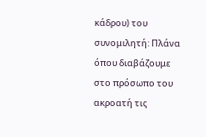κάδρου) του συνομιλητή: Πλάνα όπου διαβάζουμε στο πρόσωπο του ακροατή τις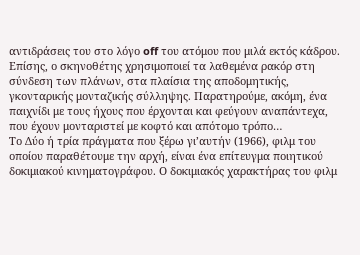αντιδράσεις του στο λόγο off του ατόμου που μιλά εκτός κάδρου. Επίσης, ο σκηνοθέτης χρησιμοποιεί τα λαθεμένα ρακόρ στη σύνδεση των πλάνων, στα πλαίσια της αποδομητικής, γκονταρικής μονταζικής σύλληψης. Παρατηρούμε, ακόμη, ένα παιχνίδι με τους ήχους που έρχονται και φεύγουν αναπάντεχα, που έχουν μονταριστεί με κοφτό και απότομο τρόπο…
Το Δύο ή τρία πράγματα που ξέρω γι’αυτήν (1966), φιλμ του οποίου παραθέτουμε την αρχή, είναι ένα επίτευγμα ποιητικού δοκιμιακού κινηματογράφου. Ο δοκιμιακός χαρακτήρας του φιλμ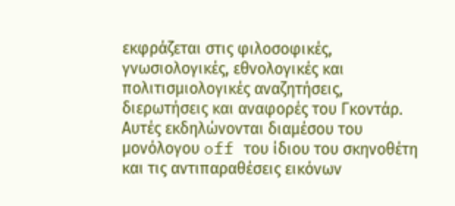εκφράζεται στις φιλοσοφικές, γνωσιολογικές, εθνολογικές και πολιτισμιολογικές αναζητήσεις, διερωτήσεις και αναφορές του Γκοντάρ. Αυτές εκδηλώνονται διαμέσου του μονόλογου off του ίδιου του σκηνοθέτη και τις αντιπαραθέσεις εικόνων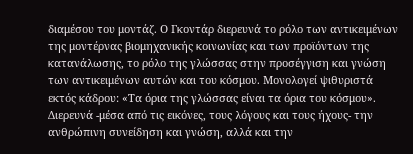διαμέσου του μοντάζ. Ο Γκοντάρ διερευνά το ρόλο των αντικειμένων της μοντέρνας βιομηχανικής κοινωνίας και των προϊόντων της κατανάλωσης, το ρόλο της γλώσσας στην προσέγγιση και γνώση των αντικειμένων αυτών και του κόσμου. Μονολογεί ψιθυριστά εκτός κάδρου: «Τα όρια της γλώσσας είναι τα όρια του κόσμου». Διερευνά -μέσα από τις εικόνες, τους λόγους και τους ήχους- την ανθρώπινη συνείδηση και γνώση, αλλά και την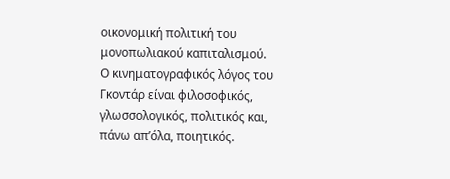οικονομική πολιτική του μονοπωλιακού καπιταλισμού.
Ο κινηματογραφικός λόγος του Γκοντάρ είναι φιλοσοφικός, γλωσσολογικός, πολιτικός και, πάνω απ’όλα, ποιητικός.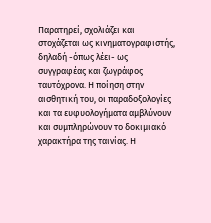Παρατηρεί, σχολιάζει και στοχάζεται ως κινηματογραφιστής, δηλαδή -όπως λέει- ως συγγραφέας και ζωγράφος ταυτόχρονα. Η ποίηση στην αισθητική του, οι παραδοξολογίες και τα ευφυολογήματα αμβλύνουν και συμπληρώνουν το δοκιμιακό χαρακτήρα της ταινίας. Η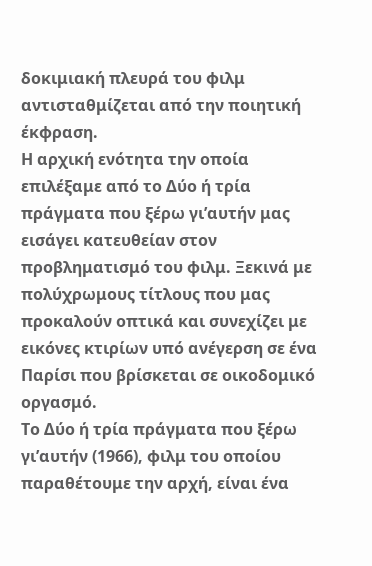δοκιμιακή πλευρά του φιλμ αντισταθμίζεται από την ποιητική έκφραση.
Η αρχική ενότητα την οποία επιλέξαμε από το Δύο ή τρία πράγματα που ξέρω γι’αυτήν μας εισάγει κατευθείαν στον προβληματισμό του φιλμ. Ξεκινά με πολύχρωμους τίτλους που μας προκαλούν οπτικά και συνεχίζει με εικόνες κτιρίων υπό ανέγερση σε ένα Παρίσι που βρίσκεται σε οικοδομικό οργασμό.
Το Δύο ή τρία πράγματα που ξέρω γι’αυτήν (1966), φιλμ του οποίου παραθέτουμε την αρχή, είναι ένα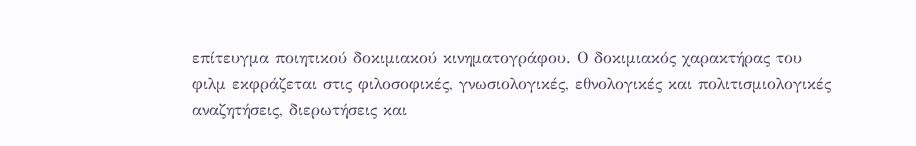επίτευγμα ποιητικού δοκιμιακού κινηματογράφου. Ο δοκιμιακός χαρακτήρας του φιλμ εκφράζεται στις φιλοσοφικές, γνωσιολογικές, εθνολογικές και πολιτισμιολογικές αναζητήσεις, διερωτήσεις και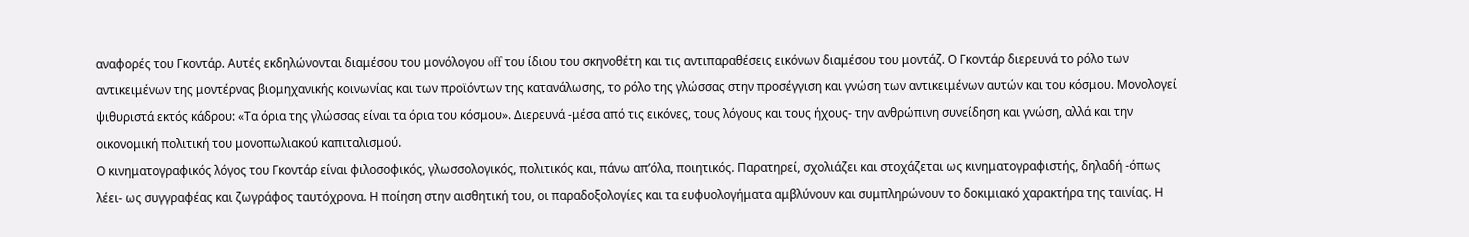αναφορές του Γκοντάρ. Αυτές εκδηλώνονται διαμέσου του μονόλογου off του ίδιου του σκηνοθέτη και τις αντιπαραθέσεις εικόνων διαμέσου του μοντάζ. Ο Γκοντάρ διερευνά το ρόλο των αντικειμένων της μοντέρνας βιομηχανικής κοινωνίας και των προϊόντων της κατανάλωσης, το ρόλο της γλώσσας στην προσέγγιση και γνώση των αντικειμένων αυτών και του κόσμου. Μονολογεί ψιθυριστά εκτός κάδρου: «Τα όρια της γλώσσας είναι τα όρια του κόσμου». Διερευνά -μέσα από τις εικόνες, τους λόγους και τους ήχους- την ανθρώπινη συνείδηση και γνώση, αλλά και την οικονομική πολιτική του μονοπωλιακού καπιταλισμού.
Ο κινηματογραφικός λόγος του Γκοντάρ είναι φιλοσοφικός, γλωσσολογικός, πολιτικός και, πάνω απ’όλα, ποιητικός. Παρατηρεί, σχολιάζει και στοχάζεται ως κινηματογραφιστής, δηλαδή -όπως λέει- ως συγγραφέας και ζωγράφος ταυτόχρονα. Η ποίηση στην αισθητική του, οι παραδοξολογίες και τα ευφυολογήματα αμβλύνουν και συμπληρώνουν το δοκιμιακό χαρακτήρα της ταινίας. Η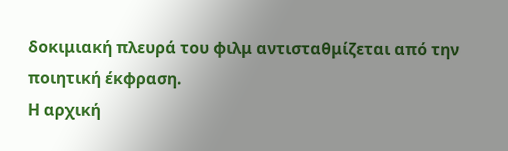δοκιμιακή πλευρά του φιλμ αντισταθμίζεται από την ποιητική έκφραση.
Η αρχική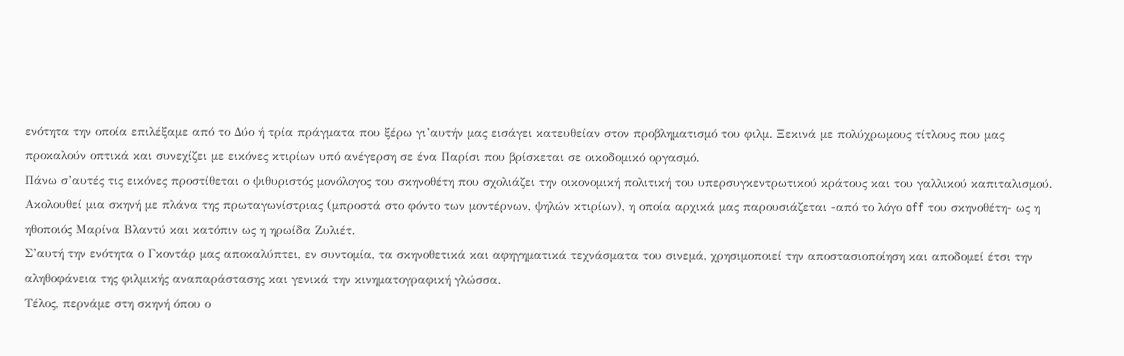ενότητα την οποία επιλέξαμε από το Δύο ή τρία πράγματα που ξέρω γι’αυτήν μας εισάγει κατευθείαν στον προβληματισμό του φιλμ. Ξεκινά με πολύχρωμους τίτλους που μας προκαλούν οπτικά και συνεχίζει με εικόνες κτιρίων υπό ανέγερση σε ένα Παρίσι που βρίσκεται σε οικοδομικό οργασμό.
Πάνω σ’αυτές τις εικόνες προστίθεται ο ψιθυριστός μονόλογος του σκηνοθέτη που σχολιάζει την οικονομική πολιτική του υπερσυγκεντρωτικού κράτους και του γαλλικού καπιταλισμού.
Ακολουθεί μια σκηνή με πλάνα της πρωταγωνίστριας (μπροστά στο φόντο των μοντέρνων, ψηλών κτιρίων), η οποία αρχικά μας παρουσιάζεται -από το λόγο off του σκηνοθέτη- ως η ηθοποιός Μαρίνα Βλαντύ και κατόπιν ως η ηρωίδα Ζυλιέτ.
Σ’αυτή την ενότητα ο Γκοντάρ μας αποκαλύπτει, εν συντομία, τα σκηνοθετικά και αφηγηματικά τεχνάσματα του σινεμά, χρησιμοποιεί την αποστασιοποίηση και αποδομεί έτσι την αληθοφάνεια της φιλμικής αναπαράστασης και γενικά την κινηματογραφική γλώσσα.
Τέλος, περνάμε στη σκηνή όπου ο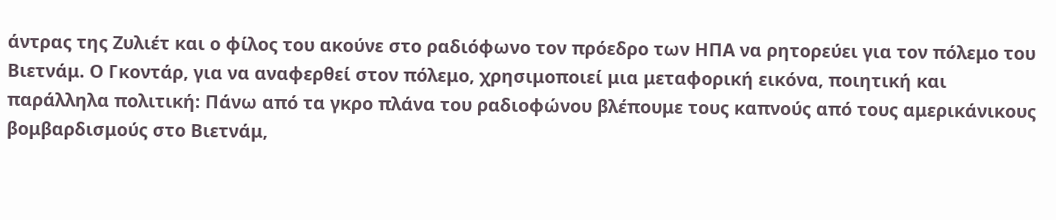άντρας της Ζυλιέτ και ο φίλος του ακούνε στο ραδιόφωνο τον πρόεδρο των ΗΠΑ να ρητορεύει για τον πόλεμο του Βιετνάμ. Ο Γκοντάρ, για να αναφερθεί στον πόλεμο, χρησιμοποιεί μια μεταφορική εικόνα, ποιητική και παράλληλα πολιτική: Πάνω από τα γκρο πλάνα του ραδιοφώνου βλέπουμε τους καπνούς από τους αμερικάνικους βομβαρδισμούς στο Βιετνάμ,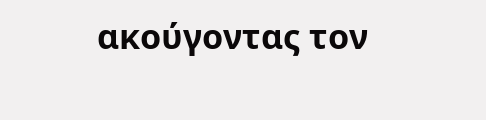ακούγοντας τον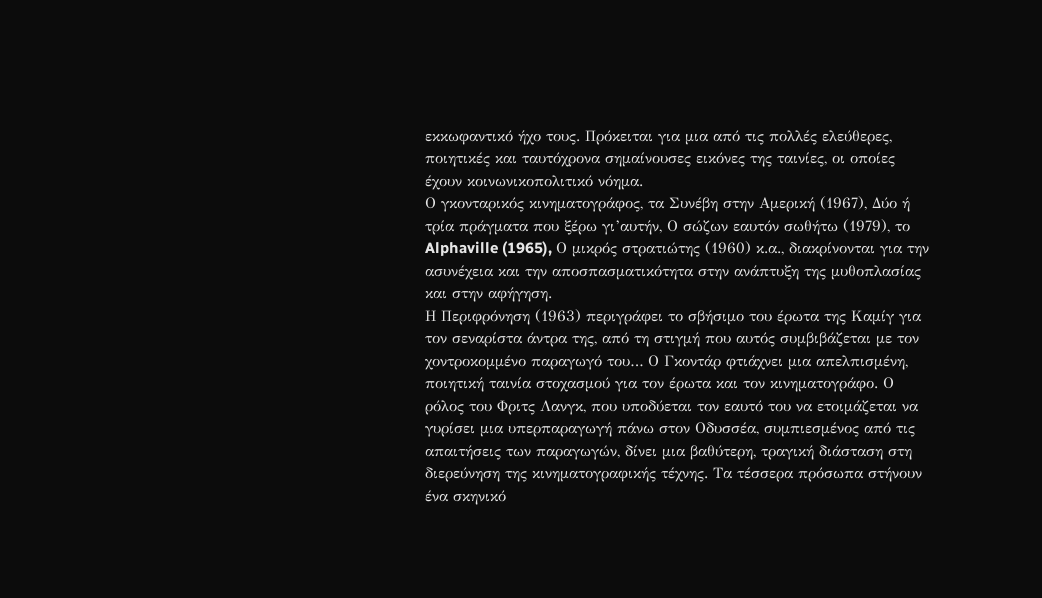εκκωφαντικό ήχο τους. Πρόκειται για μια από τις πολλές ελεύθερες, ποιητικές και ταυτόχρονα σημαίνουσες εικόνες της ταινίες, οι οποίες έχουν κοινωνικοπολιτικό νόημα.
Ο γκονταρικός κινηματογράφος, τα Συνέβη στην Αμερική (1967), Δύο ή τρία πράγματα που ξέρω γι’αυτήν, Ο σώζων εαυτόν σωθήτω (1979), το Alphaville (1965), Ο μικρός στρατιώτης (1960) κ.α., διακρίνονται για την ασυνέχεια και την αποσπασματικότητα στην ανάπτυξη της μυθοπλασίας και στην αφήγηση.
Η Περιφρόνηση (1963) περιγράφει το σβήσιμο του έρωτα της Καμίγ για τον σεναρίστα άντρα της, από τη στιγμή που αυτός συμβιβάζεται με τον χοντροκομμένο παραγωγό του… Ο Γκοντάρ φτιάχνει μια απελπισμένη, ποιητική ταινία στοχασμού για τον έρωτα και τον κινηματογράφο. Ο ρόλος του Φριτς Λανγκ, που υποδύεται τον εαυτό του να ετοιμάζεται να γυρίσει μια υπερπαραγωγή πάνω στον Οδυσσέα, συμπιεσμένος από τις απαιτήσεις των παραγωγών, δίνει μια βαθύτερη, τραγική διάσταση στη διερεύνηση της κινηματογραφικής τέχνης. Τα τέσσερα πρόσωπα στήνουν ένα σκηνικό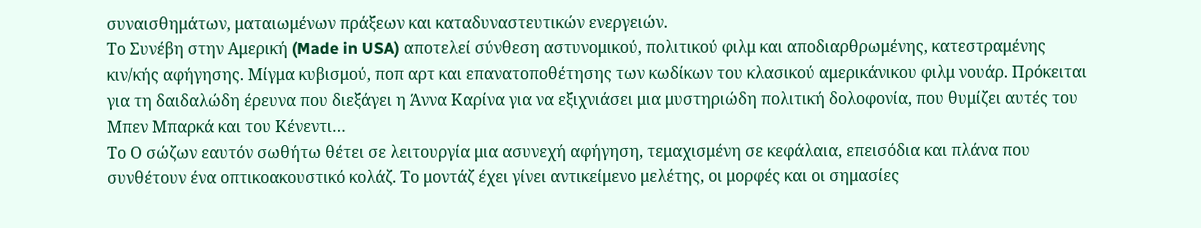συναισθημάτων, ματαιωμένων πράξεων και καταδυναστευτικών ενεργειών.
Το Συνέβη στην Αμερική (Made in USA) αποτελεί σύνθεση αστυνομικού, πολιτικού φιλμ και αποδιαρθρωμένης, κατεστραμένης κιν/κής αφήγησης. Μίγμα κυβισμού, ποπ αρτ και επανατοποθέτησης των κωδίκων του κλασικού αμερικάνικου φιλμ νουάρ. Πρόκειται για τη δαιδαλώδη έρευνα που διεξάγει η Άννα Καρίνα για να εξιχνιάσει μια μυστηριώδη πολιτική δολοφονία, που θυμίζει αυτές του Μπεν Μπαρκά και του Κένεντι…
Το Ο σώζων εαυτόν σωθήτω θέτει σε λειτουργία μια ασυνεχή αφήγηση, τεμαχισμένη σε κεφάλαια, επεισόδια και πλάνα που συνθέτουν ένα οπτικοακουστικό κολάζ. Το μοντάζ έχει γίνει αντικείμενο μελέτης, οι μορφές και οι σημασίες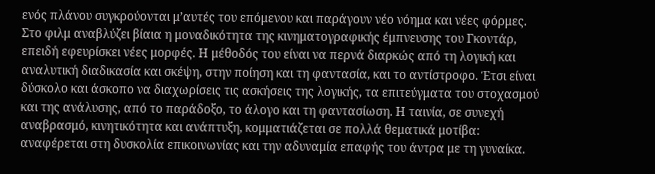ενός πλάνου συγκρούονται μ’αυτές του επόμενου και παράγουν νέο νόημα και νέες φόρμες. Στο φιλμ αναβλύζει βίαια η μοναδικότητα της κινηματογραφικής έμπνευσης του Γκοντάρ, επειδή εφευρίσκει νέες μορφές. Η μέθοδός του είναι να περνά διαρκώς από τη λογική και αναλυτική διαδικασία και σκέψη, στην ποίηση και τη φαντασία, και το αντίστροφο. Έτσι είναι δύσκολο και άσκοπο να διαχωρίσεις τις ασκήσεις της λογικής, τα επιτεύγματα του στοχασμού και της ανάλυσης, από το παράδοξο, το άλογο και τη φαντασίωση. Η ταινία, σε συνεχή αναβρασμό, κινητικότητα και ανάπτυξη, κομματιάζεται σε πολλά θεματικά μοτίβα: αναφέρεται στη δυσκολία επικοινωνίας και την αδυναμία επαφής του άντρα με τη γυναίκα.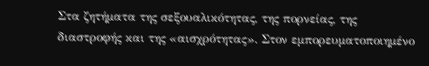Στα ζητήματα της σεξουαλικότητας, της πορνείας, της διαστροφής και της «αισχρότητας». Στον εμπορευματοποιημένο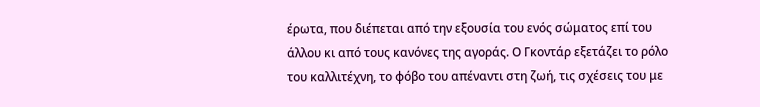έρωτα, που διέπεται από την εξουσία του ενός σώματος επί του άλλου κι από τους κανόνες της αγοράς. Ο Γκοντάρ εξετάζει το ρόλο του καλλιτέχνη, το φόβο του απέναντι στη ζωή, τις σχέσεις του με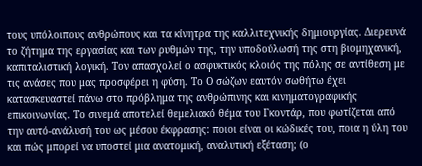τους υπόλοιπους ανθρώπους και τα κίνητρα της καλλιτεχνικής δημιουργίας. Διερευνά το ζήτημα της εργασίας και των ρυθμών της, την υποδούλωσή της στη βιομηχανική, καπιταλιστική λογική. Τον απασχολεί ο ασφυκτικός κλοιός της πόλης σε αντίθεση με τις ανάσες που μας προσφέρει η φύση. Το Ο σώζων εαυτόν σωθήτω έχει κατασκευαστεί πάνω στο πρόβλημα της ανθρώπινης και κινηματογραφικής επικοινωνίας. Το σινεμά αποτελεί θεμελιακό θέμα του Γκοντάρ, που φωτίζεται από την αυτό-ανάλυσή του ως μέσου έκφρασης: ποιοι είναι οι κώδικές του, ποια η ύλη του και πώς μπορεί να υποστεί μια ανατομική, αναλυτική εξέταση; (ο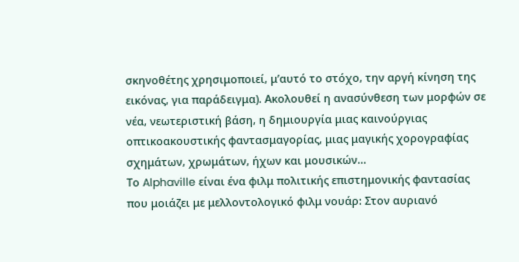σκηνοθέτης χρησιμοποιεί, μ’αυτό το στόχο, την αργή κίνηση της εικόνας, για παράδειγμα). Ακολουθεί η ανασύνθεση των μορφών σε νέα, νεωτεριστική βάση, η δημιουργία μιας καινούργιας οπτικοακουστικής φαντασμαγορίας, μιας μαγικής χορογραφίας σχημάτων, χρωμάτων, ήχων και μουσικών…
Το Alphaville είναι ένα φιλμ πολιτικής επιστημονικής φαντασίας που μοιάζει με μελλοντολογικό φιλμ νουάρ: Στον αυριανό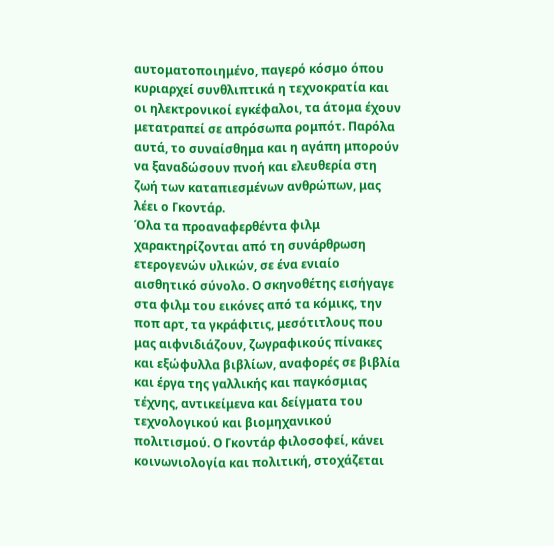αυτοματοποιημένο, παγερό κόσμο όπου κυριαρχεί συνθλιπτικά η τεχνοκρατία και οι ηλεκτρονικοί εγκέφαλοι, τα άτομα έχουν μετατραπεί σε απρόσωπα ρομπότ. Παρόλα αυτά, το συναίσθημα και η αγάπη μπορούν να ξαναδώσουν πνοή και ελευθερία στη ζωή των καταπιεσμένων ανθρώπων, μας λέει ο Γκοντάρ.
Όλα τα προαναφερθέντα φιλμ χαρακτηρίζονται από τη συνάρθρωση ετερογενών υλικών, σε ένα ενιαίο αισθητικό σύνολο. Ο σκηνοθέτης εισήγαγε στα φιλμ του εικόνες από τα κόμικς, την ποπ αρτ, τα γκράφιτις, μεσότιτλους που μας αιφνιδιάζουν, ζωγραφικούς πίνακες και εξώφυλλα βιβλίων, αναφορές σε βιβλία και έργα της γαλλικής και παγκόσμιας τέχνης, αντικείμενα και δείγματα του τεχνολογικού και βιομηχανικού πολιτισμού. Ο Γκοντάρ φιλοσοφεί, κάνει κοινωνιολογία και πολιτική, στοχάζεται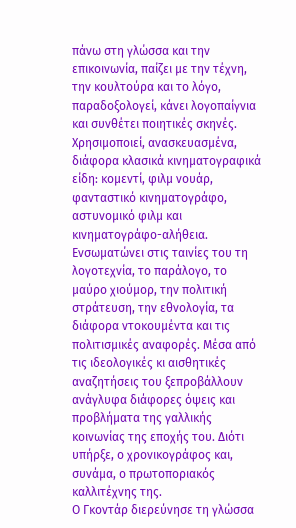πάνω στη γλώσσα και την επικοινωνία, παίζει με την τέχνη, την κουλτούρα και το λόγο, παραδοξολογεί, κάνει λογοπαίγνια και συνθέτει ποιητικές σκηνές.
Χρησιμοποιεί, ανασκευασμένα, διάφορα κλασικά κινηματογραφικά είδη: κομεντί, φιλμ νουάρ, φανταστικό κινηματογράφο, αστυνομικό φιλμ και κινηματογράφο-αλήθεια. Ενσωματώνει στις ταινίες του τη λογοτεχνία, το παράλογο, το μαύρο χιούμορ, την πολιτική στράτευση, την εθνολογία, τα διάφορα ντοκουμέντα και τις πολιτισμικές αναφορές. Μέσα από τις ιδεολογικές κι αισθητικές αναζητήσεις του ξεπροβάλλουν ανάγλυφα διάφορες όψεις και προβλήματα της γαλλικής κοινωνίας της εποχής του. Διότι υπήρξε, ο χρονικογράφος και, συνάμα, ο πρωτοποριακός καλλιτέχνης της.
Ο Γκοντάρ διερεύνησε τη γλώσσα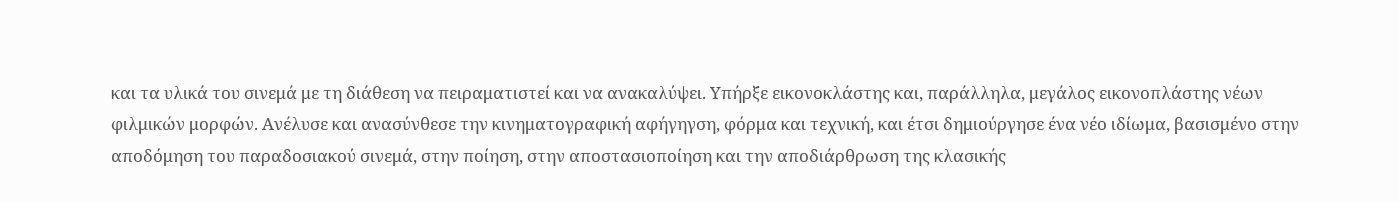και τα υλικά του σινεμά με τη διάθεση να πειραματιστεί και να ανακαλύψει. Υπήρξε εικονοκλάστης και, παράλληλα, μεγάλος εικονοπλάστης νέων φιλμικών μορφών. Ανέλυσε και ανασύνθεσε την κινηματογραφική αφήγηγση, φόρμα και τεχνική, και έτσι δημιούργησε ένα νέο ιδίωμα, βασισμένο στην αποδόμηση του παραδοσιακού σινεμά, στην ποίηση, στην αποστασιοποίηση και την αποδιάρθρωση της κλασικής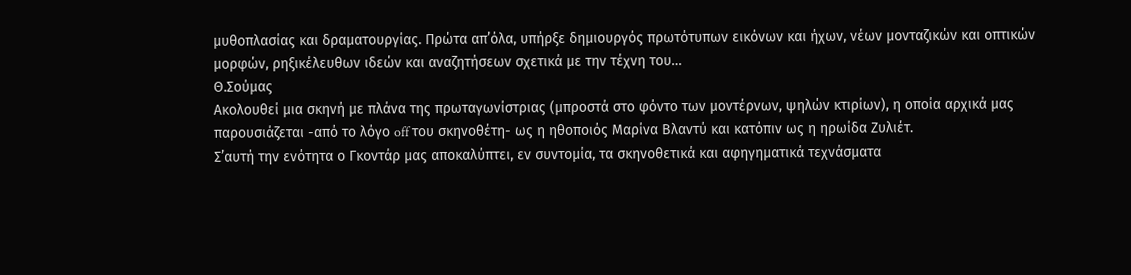μυθοπλασίας και δραματουργίας. Πρώτα απ’όλα, υπήρξε δημιουργός πρωτότυπων εικόνων και ήχων, νέων μονταζικών και οπτικών μορφών, ρηξικέλευθων ιδεών και αναζητήσεων σχετικά με την τέχνη του…
Θ.Σούμας
Ακολουθεί μια σκηνή με πλάνα της πρωταγωνίστριας (μπροστά στο φόντο των μοντέρνων, ψηλών κτιρίων), η οποία αρχικά μας παρουσιάζεται -από το λόγο off του σκηνοθέτη- ως η ηθοποιός Μαρίνα Βλαντύ και κατόπιν ως η ηρωίδα Ζυλιέτ.
Σ’αυτή την ενότητα ο Γκοντάρ μας αποκαλύπτει, εν συντομία, τα σκηνοθετικά και αφηγηματικά τεχνάσματα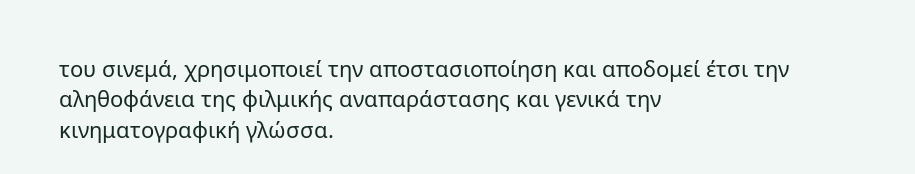του σινεμά, χρησιμοποιεί την αποστασιοποίηση και αποδομεί έτσι την αληθοφάνεια της φιλμικής αναπαράστασης και γενικά την κινηματογραφική γλώσσα.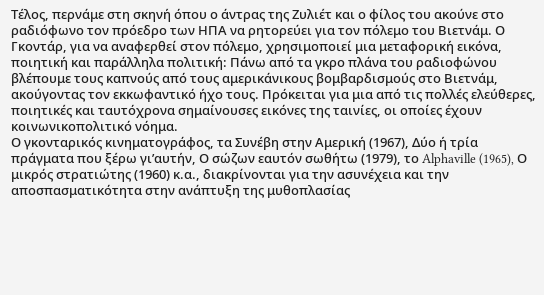Τέλος, περνάμε στη σκηνή όπου ο άντρας της Ζυλιέτ και ο φίλος του ακούνε στο ραδιόφωνο τον πρόεδρο των ΗΠΑ να ρητορεύει για τον πόλεμο του Βιετνάμ. Ο Γκοντάρ, για να αναφερθεί στον πόλεμο, χρησιμοποιεί μια μεταφορική εικόνα, ποιητική και παράλληλα πολιτική: Πάνω από τα γκρο πλάνα του ραδιοφώνου βλέπουμε τους καπνούς από τους αμερικάνικους βομβαρδισμούς στο Βιετνάμ, ακούγοντας τον εκκωφαντικό ήχο τους. Πρόκειται για μια από τις πολλές ελεύθερες, ποιητικές και ταυτόχρονα σημαίνουσες εικόνες της ταινίες, οι οποίες έχουν κοινωνικοπολιτικό νόημα.
Ο γκονταρικός κινηματογράφος, τα Συνέβη στην Αμερική (1967), Δύο ή τρία πράγματα που ξέρω γι’αυτήν, Ο σώζων εαυτόν σωθήτω (1979), το Alphaville (1965), Ο μικρός στρατιώτης (1960) κ.α., διακρίνονται για την ασυνέχεια και την αποσπασματικότητα στην ανάπτυξη της μυθοπλασίας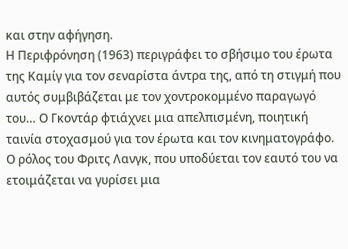και στην αφήγηση.
Η Περιφρόνηση (1963) περιγράφει το σβήσιμο του έρωτα της Καμίγ για τον σεναρίστα άντρα της, από τη στιγμή που αυτός συμβιβάζεται με τον χοντροκομμένο παραγωγό του… Ο Γκοντάρ φτιάχνει μια απελπισμένη, ποιητική ταινία στοχασμού για τον έρωτα και τον κινηματογράφο. Ο ρόλος του Φριτς Λανγκ, που υποδύεται τον εαυτό του να ετοιμάζεται να γυρίσει μια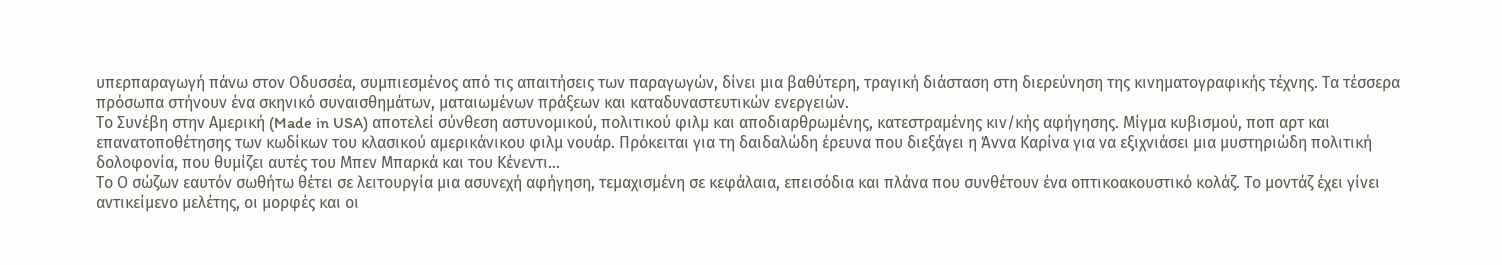υπερπαραγωγή πάνω στον Οδυσσέα, συμπιεσμένος από τις απαιτήσεις των παραγωγών, δίνει μια βαθύτερη, τραγική διάσταση στη διερεύνηση της κινηματογραφικής τέχνης. Τα τέσσερα πρόσωπα στήνουν ένα σκηνικό συναισθημάτων, ματαιωμένων πράξεων και καταδυναστευτικών ενεργειών.
Το Συνέβη στην Αμερική (Made in USA) αποτελεί σύνθεση αστυνομικού, πολιτικού φιλμ και αποδιαρθρωμένης, κατεστραμένης κιν/κής αφήγησης. Μίγμα κυβισμού, ποπ αρτ και επανατοποθέτησης των κωδίκων του κλασικού αμερικάνικου φιλμ νουάρ. Πρόκειται για τη δαιδαλώδη έρευνα που διεξάγει η Άννα Καρίνα για να εξιχνιάσει μια μυστηριώδη πολιτική δολοφονία, που θυμίζει αυτές του Μπεν Μπαρκά και του Κένεντι…
Το Ο σώζων εαυτόν σωθήτω θέτει σε λειτουργία μια ασυνεχή αφήγηση, τεμαχισμένη σε κεφάλαια, επεισόδια και πλάνα που συνθέτουν ένα οπτικοακουστικό κολάζ. Το μοντάζ έχει γίνει αντικείμενο μελέτης, οι μορφές και οι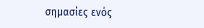σημασίες ενός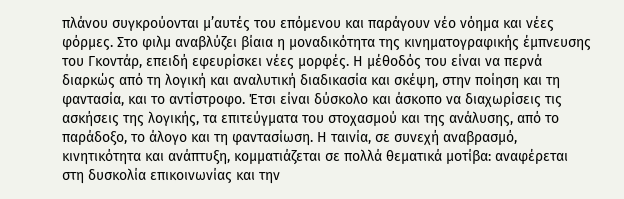πλάνου συγκρούονται μ’αυτές του επόμενου και παράγουν νέο νόημα και νέες φόρμες. Στο φιλμ αναβλύζει βίαια η μοναδικότητα της κινηματογραφικής έμπνευσης του Γκοντάρ, επειδή εφευρίσκει νέες μορφές. Η μέθοδός του είναι να περνά διαρκώς από τη λογική και αναλυτική διαδικασία και σκέψη, στην ποίηση και τη φαντασία, και το αντίστροφο. Έτσι είναι δύσκολο και άσκοπο να διαχωρίσεις τις ασκήσεις της λογικής, τα επιτεύγματα του στοχασμού και της ανάλυσης, από το παράδοξο, το άλογο και τη φαντασίωση. Η ταινία, σε συνεχή αναβρασμό, κινητικότητα και ανάπτυξη, κομματιάζεται σε πολλά θεματικά μοτίβα: αναφέρεται στη δυσκολία επικοινωνίας και την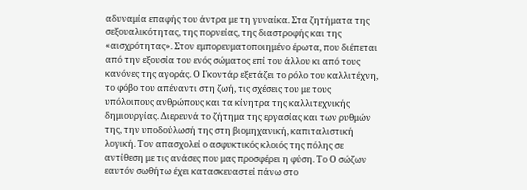αδυναμία επαφής του άντρα με τη γυναίκα. Στα ζητήματα της σεξουαλικότητας, της πορνείας, της διαστροφής και της «αισχρότητας». Στον εμπορευματοποιημένο έρωτα, που διέπεται από την εξουσία του ενός σώματος επί του άλλου κι από τους κανόνες της αγοράς. Ο Γκοντάρ εξετάζει το ρόλο του καλλιτέχνη, το φόβο του απέναντι στη ζωή, τις σχέσεις του με τους υπόλοιπους ανθρώπους και τα κίνητρα της καλλιτεχνικής δημιουργίας. Διερευνά το ζήτημα της εργασίας και των ρυθμών της, την υποδούλωσή της στη βιομηχανική, καπιταλιστική λογική. Τον απασχολεί ο ασφυκτικός κλοιός της πόλης σε αντίθεση με τις ανάσες που μας προσφέρει η φύση. Το Ο σώζων εαυτόν σωθήτω έχει κατασκευαστεί πάνω στο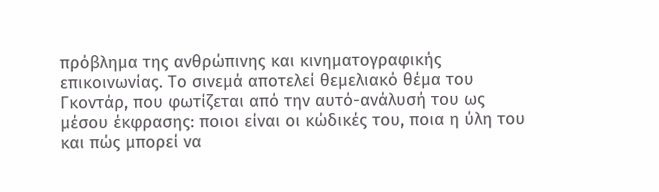πρόβλημα της ανθρώπινης και κινηματογραφικής επικοινωνίας. Το σινεμά αποτελεί θεμελιακό θέμα του Γκοντάρ, που φωτίζεται από την αυτό-ανάλυσή του ως μέσου έκφρασης: ποιοι είναι οι κώδικές του, ποια η ύλη του και πώς μπορεί να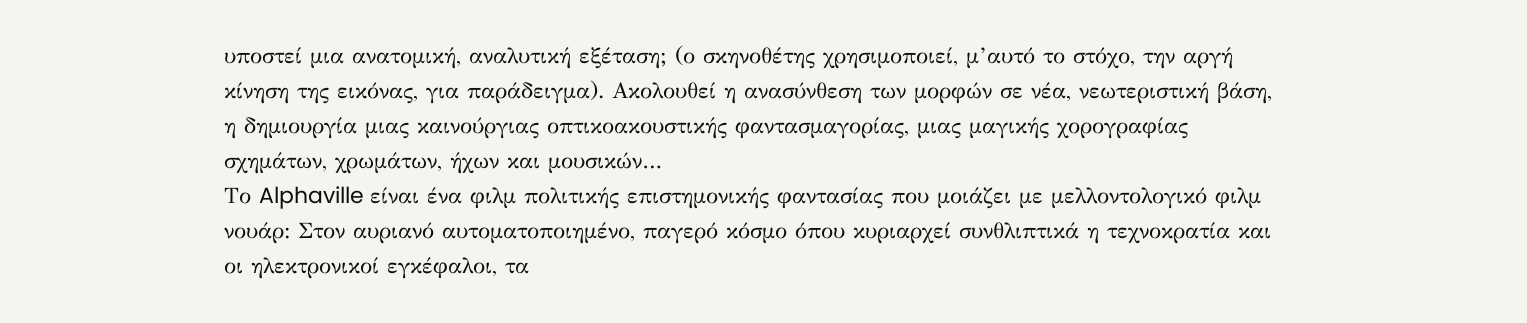υποστεί μια ανατομική, αναλυτική εξέταση; (ο σκηνοθέτης χρησιμοποιεί, μ’αυτό το στόχο, την αργή κίνηση της εικόνας, για παράδειγμα). Ακολουθεί η ανασύνθεση των μορφών σε νέα, νεωτεριστική βάση, η δημιουργία μιας καινούργιας οπτικοακουστικής φαντασμαγορίας, μιας μαγικής χορογραφίας σχημάτων, χρωμάτων, ήχων και μουσικών…
Το Alphaville είναι ένα φιλμ πολιτικής επιστημονικής φαντασίας που μοιάζει με μελλοντολογικό φιλμ νουάρ: Στον αυριανό αυτοματοποιημένο, παγερό κόσμο όπου κυριαρχεί συνθλιπτικά η τεχνοκρατία και οι ηλεκτρονικοί εγκέφαλοι, τα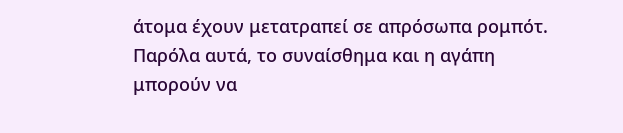άτομα έχουν μετατραπεί σε απρόσωπα ρομπότ. Παρόλα αυτά, το συναίσθημα και η αγάπη μπορούν να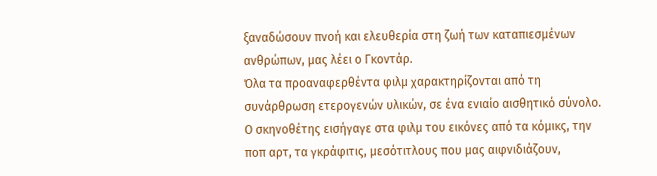ξαναδώσουν πνοή και ελευθερία στη ζωή των καταπιεσμένων ανθρώπων, μας λέει ο Γκοντάρ.
Όλα τα προαναφερθέντα φιλμ χαρακτηρίζονται από τη συνάρθρωση ετερογενών υλικών, σε ένα ενιαίο αισθητικό σύνολο. Ο σκηνοθέτης εισήγαγε στα φιλμ του εικόνες από τα κόμικς, την ποπ αρτ, τα γκράφιτις, μεσότιτλους που μας αιφνιδιάζουν,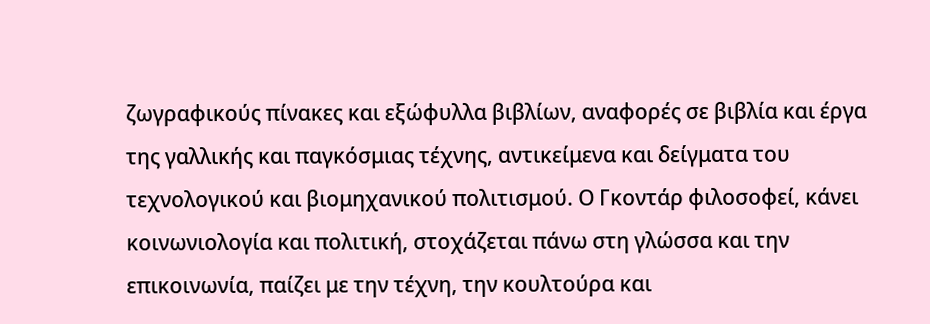ζωγραφικούς πίνακες και εξώφυλλα βιβλίων, αναφορές σε βιβλία και έργα της γαλλικής και παγκόσμιας τέχνης, αντικείμενα και δείγματα του τεχνολογικού και βιομηχανικού πολιτισμού. Ο Γκοντάρ φιλοσοφεί, κάνει κοινωνιολογία και πολιτική, στοχάζεται πάνω στη γλώσσα και την επικοινωνία, παίζει με την τέχνη, την κουλτούρα και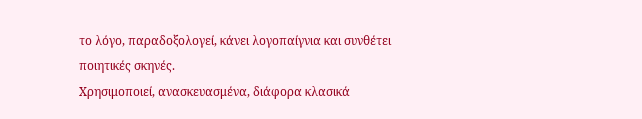το λόγο, παραδοξολογεί, κάνει λογοπαίγνια και συνθέτει ποιητικές σκηνές.
Χρησιμοποιεί, ανασκευασμένα, διάφορα κλασικά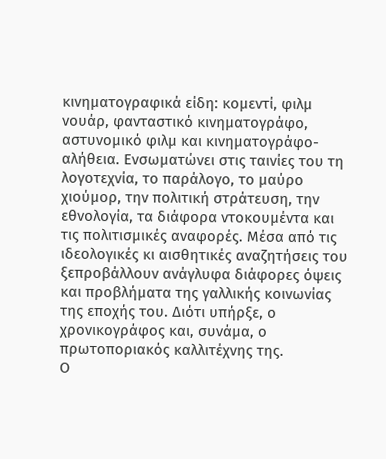κινηματογραφικά είδη: κομεντί, φιλμ νουάρ, φανταστικό κινηματογράφο, αστυνομικό φιλμ και κινηματογράφο-αλήθεια. Ενσωματώνει στις ταινίες του τη λογοτεχνία, το παράλογο, το μαύρο χιούμορ, την πολιτική στράτευση, την εθνολογία, τα διάφορα ντοκουμέντα και τις πολιτισμικές αναφορές. Μέσα από τις ιδεολογικές κι αισθητικές αναζητήσεις του ξεπροβάλλουν ανάγλυφα διάφορες όψεις και προβλήματα της γαλλικής κοινωνίας της εποχής του. Διότι υπήρξε, ο χρονικογράφος και, συνάμα, ο πρωτοποριακός καλλιτέχνης της.
Ο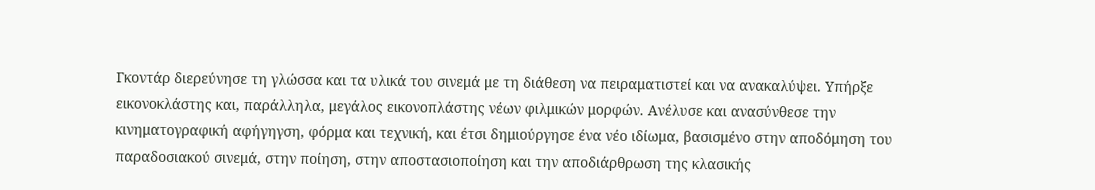Γκοντάρ διερεύνησε τη γλώσσα και τα υλικά του σινεμά με τη διάθεση να πειραματιστεί και να ανακαλύψει. Υπήρξε εικονοκλάστης και, παράλληλα, μεγάλος εικονοπλάστης νέων φιλμικών μορφών. Ανέλυσε και ανασύνθεσε την κινηματογραφική αφήγηγση, φόρμα και τεχνική, και έτσι δημιούργησε ένα νέο ιδίωμα, βασισμένο στην αποδόμηση του παραδοσιακού σινεμά, στην ποίηση, στην αποστασιοποίηση και την αποδιάρθρωση της κλασικής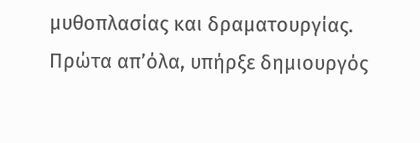μυθοπλασίας και δραματουργίας. Πρώτα απ’όλα, υπήρξε δημιουργός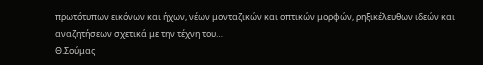πρωτότυπων εικόνων και ήχων, νέων μονταζικών και οπτικών μορφών, ρηξικέλευθων ιδεών και αναζητήσεων σχετικά με την τέχνη του…
Θ.Σούμας